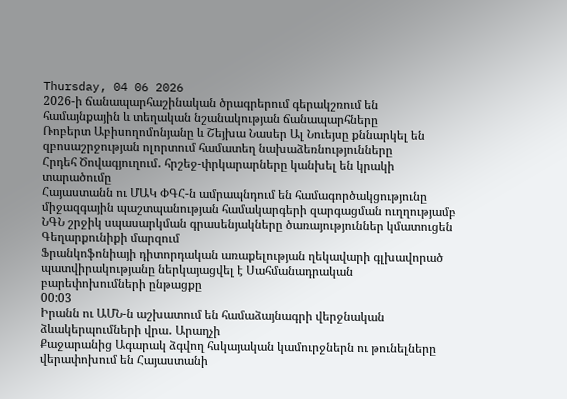Thursday, 04 06 2026
2026-ի ճանապարհաշինական ծրագրերում գերակշռում են համայնքային և տեղական նշանակության ճանապարհները
Ռոբերտ Աբիսողոմոնյանը և Շեյխա Նասեր Ալ Նուեյսը քննարկել են զբոսաշրջության ոլորտում համատեղ նախաձեռնությունները
Հրդեհ Ծովագյուղում․ հրշեջ-փրկարարները կանխել են կրակի տարածումը
Հայաստանն ու ՄԱԿ ՓԳՀ-ն ամրապնդում են համագործակցությունը միջազգային պաշտպանության համակարգերի զարգացման ուղղությամբ
ՆԳՆ շրջիկ սպասարկման գրասենյակները ծառայություններ կմատուցեն Գեղարքունիքի մարզում
Ֆրանկոֆոնիայի դիտորդական առաքելության ղեկավարի գլխավորած պատվիրակությանը ներկայացվել է Սահմանադրական բարեփոխումների ընթացքը
00:03
Իրանն ու ԱՄՆ-ն աշխատում են համաձայնագրի վերջնական ձևակերպումների վրա․ Արաղչի
Քաջարանից Ագարակ ձգվող հսկայական կամուրջներն ու թունելները վերափոխում են Հայաստանի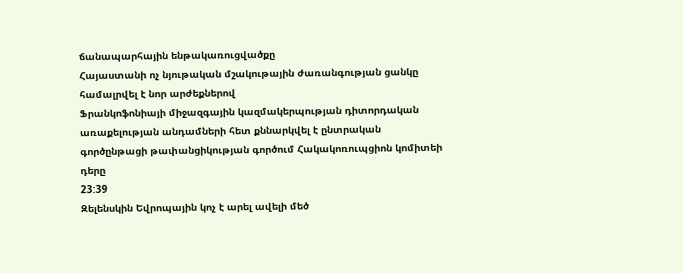ճանապարհային ենթակառուցվածքը
Հայաստանի ոչ նյութական մշակութային ժառանգության ցանկը համալրվել է նոր արժեքներով
Ֆրանկոֆոնիայի միջազգային կազմակերպության դիտորդական առաքելության անդամների հետ քննարկվել է ընտրական գործընթացի թափանցիկության գործում Հակակոռուպցիոն կոմիտեի դերը
23:39
Զելենսկին Եվրոպային կոչ է արել ավելի մեծ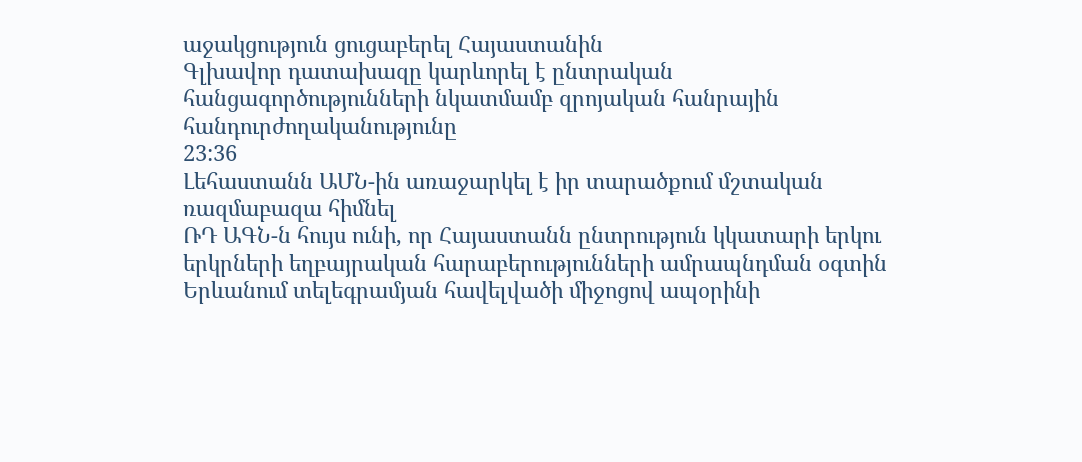աջակցություն ցուցաբերել Հայաստանին
Գլխավոր դատախազը կարևորել է ընտրական հանցագործությունների նկատմամբ զրոյական հանրային հանդուրժողականությունը
23:36
Լեհաստանն ԱՄՆ-ին առաջարկել է իր տարածքում մշտական ռազմաբազա հիմնել
ՌԴ ԱԳՆ-ն հույս ունի, որ Հայաստանն ընտրություն կկատարի երկու երկրների եղբայրական հարաբերությունների ամրապնդման օգտին
Երևանում տելեգրամյան հավելվածի միջոցով ապօրինի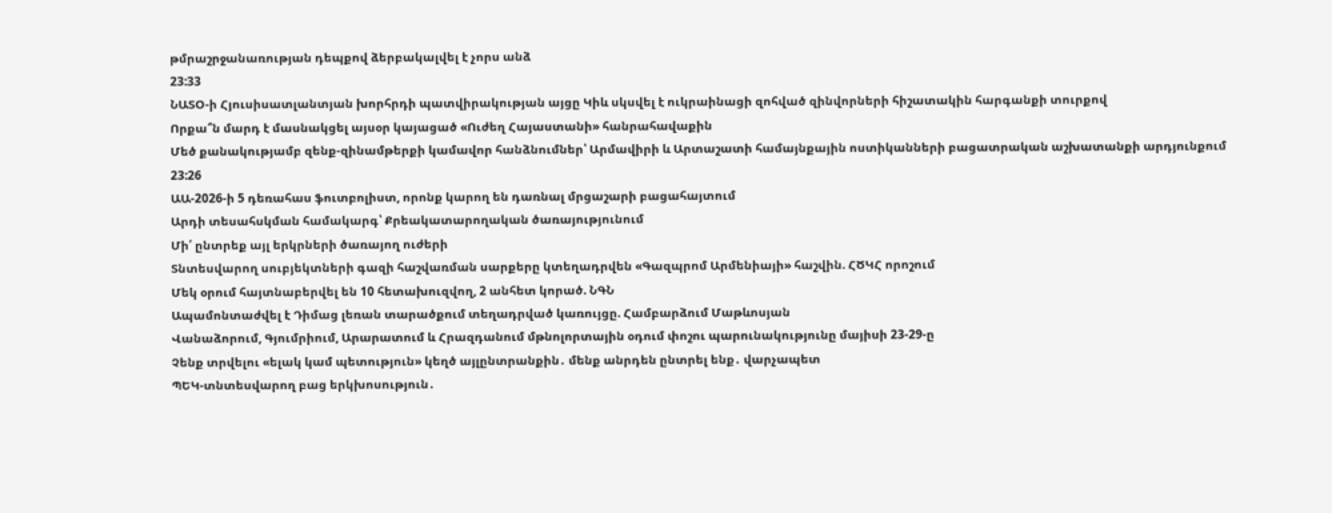թմրաշրջանառության դեպքով ձերբակալվել է չորս անձ
23:33
ՆԱՏՕ-ի Հյուսիսատլանտյան խորհրդի պատվիրակության այցը Կիև սկսվել է ուկրաինացի զոհված զինվորների հիշատակին հարգանքի տուրքով
Որքա՞ն մարդ է մասնակցել այսօր կայացած «Ուժեղ Հայաստանի» հանրահավաքին
Մեծ քանակությամբ զենք-զինամթերքի կամավոր հանձնումներ՝ Արմավիրի և Արտաշատի համայնքային ոստիկանների բացատրական աշխատանքի արդյունքում
23:26
ԱԱ-2026-ի 5 դեռահաս ֆուտբոլիստ, որոնք կարող են դառնալ մրցաշարի բացահայտում
Արդի տեսահսկման համակարգ՝ Քրեակատարողական ծառայությունում
Մի՛ ընտրեք այլ երկրների ծառայող ուժերի
Տնտեսվարող սուբյեկտների գազի հաշվառման սարքերը կտեղադրվեն «Գազպրոմ Արմենիայի» հաշվին. ՀԾԿՀ որոշում
Մեկ օրում հայտնաբերվել են 10 հետախուզվող, 2 անհետ կորած. ՆԳՆ
Ապամոնտաժվել է Դիմաց լեռան տարածքում տեղադրված կառույցը. Համբարձում Մաթևոսյան
Վանաձորում, Գյումրիում, Արարատում և Հրազդանում մթնոլորտային օդում փոշու պարունակությունը մայիսի 23-29-ը
Չենք տրվելու «ելակ կամ պետություն» կեղծ այլընտրանքին․ մենք անրդեն ընտրել ենք․ վարչապետ
ՊԵԿ-տնտեսվարող բաց երկխոսություն․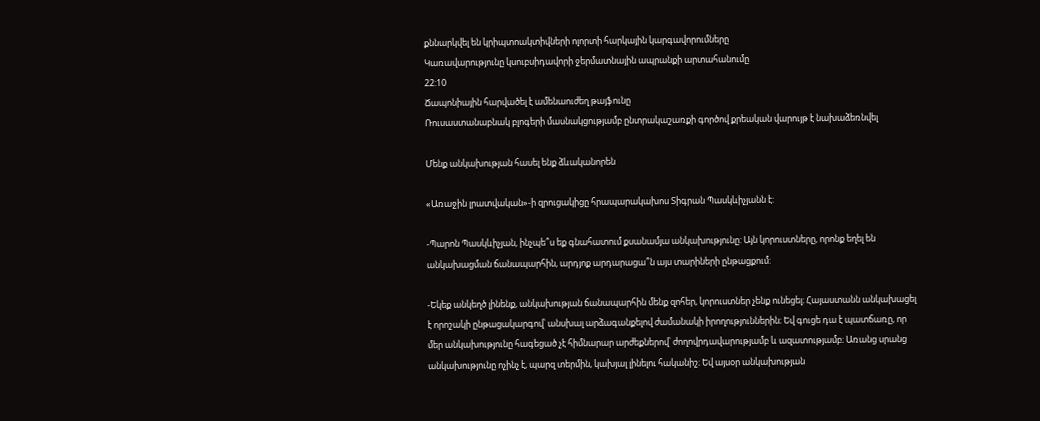քննարկվել են կրիպտոակտիվների ոլորտի հարկային կարգավորումները
Կառավարությունը կսուբսիդավորի ջերմատնային ապրանքի արտահանումը
22:10
Ճապոնիային հարվածել է ամենաուժեղ թայֆունը
Ռուսաստանաբնակ բլոգերի մասնակցությամբ ընտրակաշառքի գործով քրեական վարույթ է նախաձեռնվել

Մենք անկախության հասել ենք ձևականորեն

«Առաջին լրատվական»-ի զրուցակիցը հրապարակախոս Տիգրան Պասկևիչյանն է:

-Պարոն Պասկևիչյան, ինչպե՞ս եք գնահատում քսանամյա անկախությունը: Այն կորուստները, որոնք եղել են անկախացման ճանապարհին, արդյոք արդարացա՞ն այս տարիների ընթացքում:

-Եկեք անկեղծ լինենք, անկախության ճանապարհին մենք զոհեր, կորուստներ չենք ունեցել։ Հայաստանն անկախացել է որոշակի ընթացակարգով՝ անսխալ արձագանքելով ժամանակի իրողություններին։ Եվ գուցե դա է պատճառը, որ մեր անկախությունը հագեցած չէ հիմնարար արժեքներով՝ ժողովրդավարությամբ և ազատությամբ։ Առանց սրանց անկախությունը ոչինչ է, պարզ տերմին, կախյալ լինելու հականիշ։ Եվ այսօր անկախության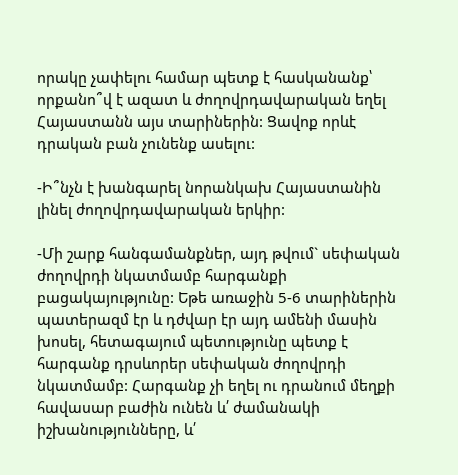որակը չափելու համար պետք է հասկանանք՝ որքանո՞վ է ազատ և ժողովրդավարական եղել Հայաստանն այս տարիներին: Ցավոք որևէ դրական բան չունենք ասելու:

-Ի՞նչն է խանգարել նորանկախ Հայաստանին լինել ժողովրդավարական երկիր:

-Մի շարք հանգամանքներ, այդ թվում` սեփական ժողովրդի նկատմամբ հարգանքի բացակայությունը: Եթե առաջին 5-6 տարիներին պատերազմ էր և դժվար էր այդ ամենի մասին խոսել, հետագայում պետությունը պետք է հարգանք դրսևորեր սեփական ժողովրդի նկատմամբ: Հարգանք չի եղել ու դրանում մեղքի հավասար բաժին ունեն և՛ ժամանակի իշխանությունները, և՛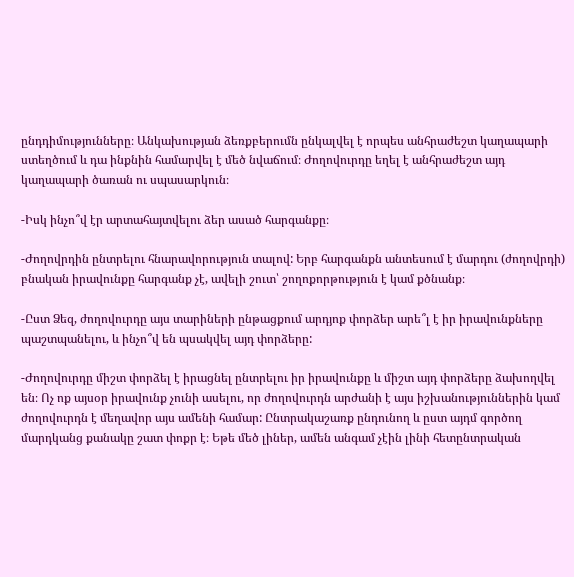ընդդիմությունները։ Անկախության ձեռքբերումն ընկալվել է որպես անհրաժեշտ կաղապարի ստեղծում և դա ինքնին համարվել է մեծ նվաճում։ Ժողովուրդը եղել է անհրաժեշտ այդ կաղապարի ծառան ու սպասարկուն։

-Իսկ ինչո՞վ էր արտահայտվելու ձեր ասած հարգանքը։

-Ժողովրդին ընտրելու հնարավորություն տալով: Երբ հարգանքն անտեսում է մարդու (ժողովրդի) բնական իրավունքը հարգանք չէ, ավելի շուտ՝ շողոքորթություն է կամ քծնանք։

-Ըստ Ձեզ, ժողովուրդը այս տարիների ընթացքում արդյոք փորձեր արե՞լ է իր իրավունքները պաշտպանելու, և ինչո՞վ են պսակվել այդ փորձերը:

-Ժողովուրդը միշտ փորձել է իրացնել ընտրելու իր իրավունքը և միշտ այդ փորձերը ձախողվել են։ Ոչ ոք այսօր իրավունք չունի ասելու, որ ժողովուրդն արժանի է այս իշխանություններին կամ ժողովուրդն է մեղավոր այս ամենի համար: Ընտրակաշառք ընդունող և ըստ այդմ գործող մարդկանց քանակը շատ փոքր է։ Եթե մեծ լիներ, ամեն անգամ չէին լինի հետընտրական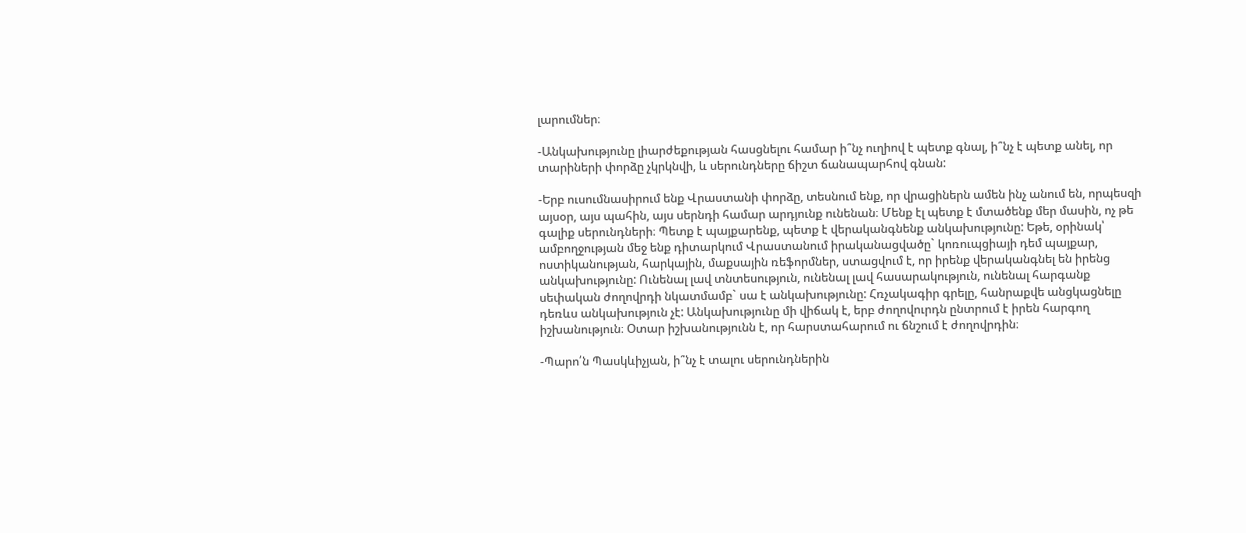լարումներ։

-Անկախությունը լիարժեքության հասցնելու համար ի՞նչ ուղիով է պետք գնալ, ի՞նչ է պետք անել, որ տարիների փորձը չկրկնվի, և սերունդները ճիշտ ճանապարհով գնան:

-Երբ ուսումնասիրում ենք Վրաստանի փորձը, տեսնում ենք, որ վրացիներն ամեն ինչ անում են, որպեսզի այսօր, այս պահին, այս սերնդի համար արդյունք ունենան։ Մենք էլ պետք է մտածենք մեր մասին, ոչ թե գալիք սերունդների։ Պետք է պայքարենք, պետք է վերականգնենք անկախությունը: Եթե, օրինակ՝ ամբողջության մեջ ենք դիտարկում Վրաստանում իրականացվածը` կոռուպցիայի դեմ պայքար, ոստիկանության, հարկային, մաքսային ռեֆորմներ, ստացվում է, որ իրենք վերականգնել են իրենց անկախությունը: Ունենալ լավ տնտեսություն, ունենալ լավ հասարակություն, ունենալ հարգանք սեփական ժողովրդի նկատմամբ` սա է անկախությունը: Հռչակագիր գրելը, հանրաքվե անցկացնելը դեռևս անկախություն չէ: Անկախությունը մի վիճակ է, երբ ժողովուրդն ընտրում է իրեն հարգող իշխանություն։ Օտար իշխանությունն է, որ հարստահարում ու ճնշում է ժողովրդին։

-Պարո՛ն Պասկևիչյան, ի՞նչ է տալու սերունդներին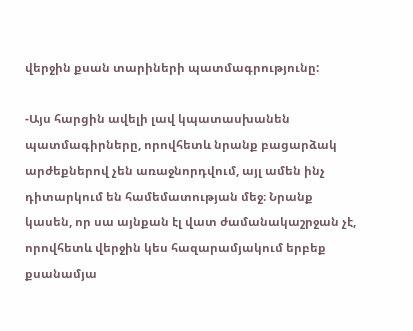վերջին քսան տարիների պատմագրությունը:

-Այս հարցին ավելի լավ կպատասխանեն պատմագիրները, որովհետև նրանք բացարձակ արժեքներով չեն առաջնորդվում, այլ ամեն ինչ դիտարկում են համեմատության մեջ։ Նրանք կասեն, որ սա այնքան էլ վատ ժամանակաշրջան չէ, որովհետև վերջին կես հազարամյակում երբեք քսանամյա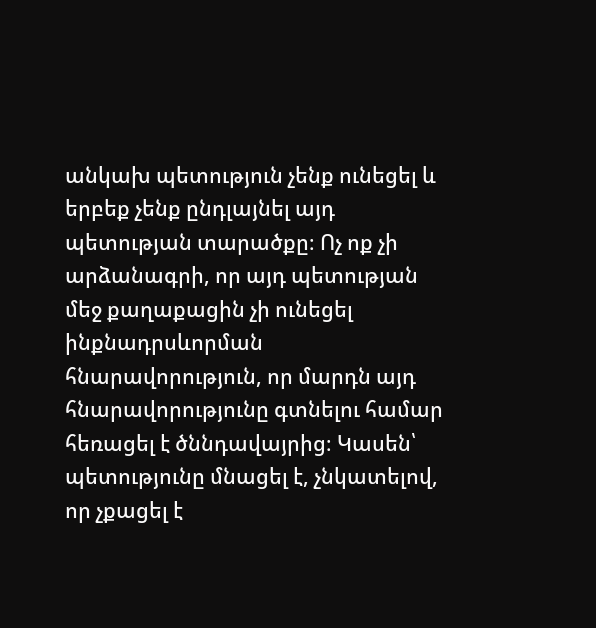անկախ պետություն չենք ունեցել և երբեք չենք ընդլայնել այդ պետության տարածքը։ Ոչ ոք չի արձանագրի, որ այդ պետության մեջ քաղաքացին չի ունեցել ինքնադրսևորման հնարավորություն, որ մարդն այդ հնարավորությունը գտնելու համար հեռացել է ծննդավայրից։ Կասեն՝ պետությունը մնացել է, չնկատելով, որ չքացել է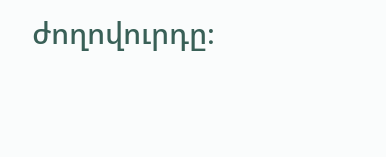ժողովուրդը։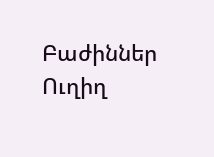Բաժիններ
Ուղիղ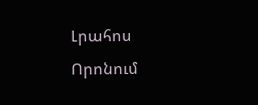Լրահոս
Որոնում